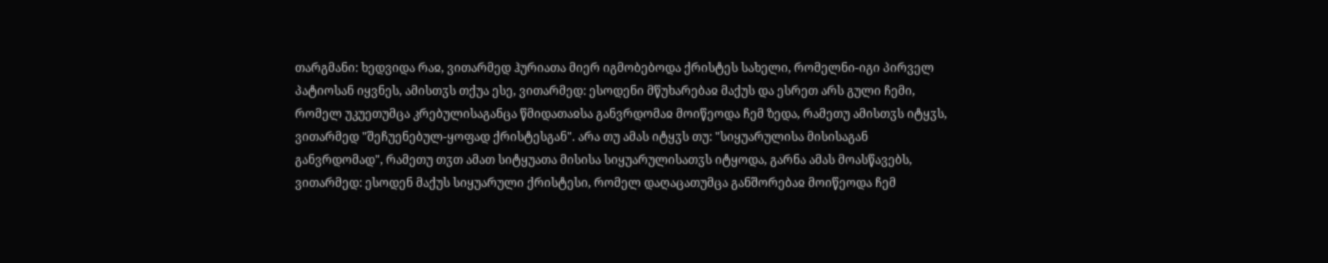თარგმანი: ხედვიდა რაჲ, ვითარმედ ჰურიათა მიერ იგმობებოდა ქრისტეს სახელი, რომელნი-იგი პირველ პატიოსან იყვნეს, ამისთჳს თქუა ესე, ვითარმედ: ესოდენი მწუხარებაჲ მაქუს და ესრეთ არს გული ჩემი, რომელ უკუეთუმცა კრებულისაგანცა წმიდათაჲსა განვრდომაჲ მოიწეოდა ჩემ ზედა, რამეთუ ამისთჳს იტყჳს, ვითარმედ "შეჩუენებულ-ყოფად ქრისტესგან". არა თუ ამას იტყჳს თუ: "სიყუარულისა მისისაგან განვრდომად", რამეთუ თჳთ ამათ სიტყუათა მისისა სიყუარულისათჳს იტყოდა, გარნა ამას მოასწავებს, ვითარმედ: ესოდენ მაქუს სიყუარული ქრისტესი, რომელ დაღაცათუმცა განშორებაჲ მოიწეოდა ჩემ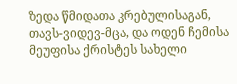ზედა წმიდათა კრებულისაგან, თავს-ვიდევ-მცა, და ოდენ ჩემისა მეუფისა ქრისტეს სახელი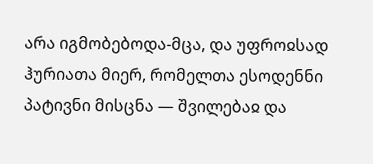არა იგმობებოდა-მცა, და უფროჲსად ჰურიათა მიერ, რომელთა ესოდენნი პატივნი მისცნა — შვილებაჲ და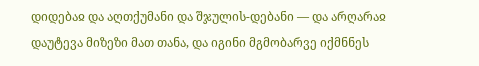დიდებაჲ და აღთქუმანი და შჯულის-დებანი — და არღარაჲ დაუტევა მიზეზი მათ თანა, და იგინი მგმობარვე იქმნნეს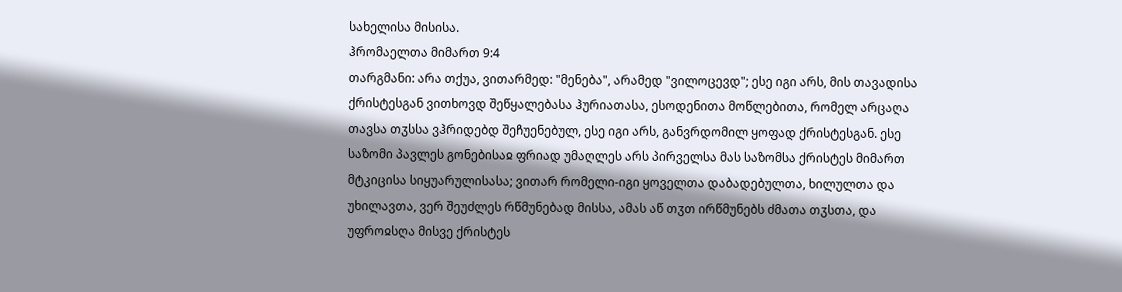სახელისა მისისა.
ჰრომაელთა მიმართ 9:4
თარგმანი: არა თქუა, ვითარმედ: "მენება", არამედ "ვილოცევდ"; ესე იგი არს, მის თავადისა ქრისტესგან ვითხოვდ შეწყალებასა ჰურიათასა, ესოდენითა მოწლებითა, რომელ არცაღა თავსა თჳსსა ვჰრიდებდ შეჩუენებულ, ესე იგი არს, განვრდომილ ყოფად ქრისტესგან. ესე საზომი პავლეს გონებისაჲ ფრიად უმაღლეს არს პირველსა მას საზომსა ქრისტეს მიმართ მტკიცისა სიყუარულისასა; ვითარ რომელი-იგი ყოველთა დაბადებულთა, ხილულთა და უხილავთა, ვერ შეუძლეს რწმუნებად მისსა, ამას აწ თჳთ ირწმუნებს ძმათა თჳსთა, და უფროჲსღა მისვე ქრისტეს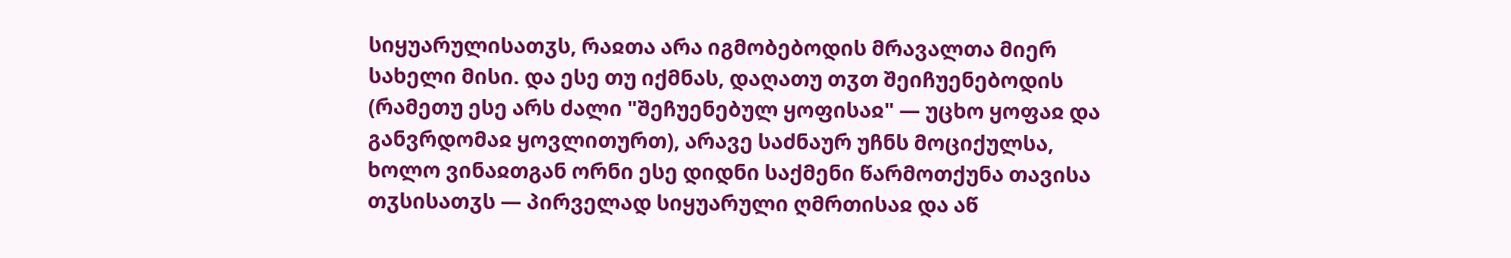სიყუარულისათჳს, რაჲთა არა იგმობებოდის მრავალთა მიერ სახელი მისი. და ესე თუ იქმნას, დაღათუ თჳთ შეიჩუენებოდის (რამეთუ ესე არს ძალი "შეჩუენებულ ყოფისაჲ" — უცხო ყოფაჲ და განვრდომაჲ ყოვლითურთ), არავე საძნაურ უჩნს მოციქულსა, ხოლო ვინაჲთგან ორნი ესე დიდნი საქმენი წარმოთქუნა თავისა თჳსისათჳს — პირველად სიყუარული ღმრთისაჲ და აწ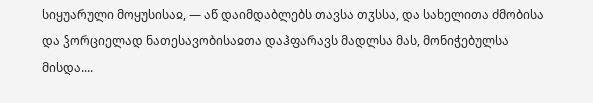სიყუარული მოყუსისაჲ, — აწ დაიმდაბლებს თავსა თჳსსა, და სახელითა ძმობისა და ჴორციელად ნათესავობისაჲთა დაჰფარავს მადლსა მას, მონიჭებულსა მისდა....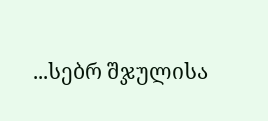...სებრ შჯულისა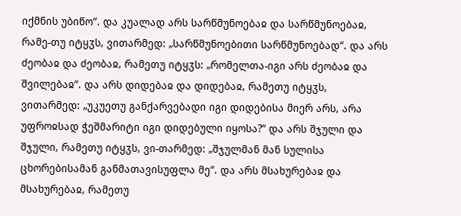იქმნის უბიწო“. და კუალად არს სარწმუნოებაჲ და სარწმუნოებაჲ, რამე-თუ იტყჳს, ვითარმედ: „სარწმუნოებითი სარწმუნოებად“. და არს ძეობაჲ და ძეობაჲ, რამეთუ იტყჳს: „რომელთა-იგი არს ძეობაჲ და შვილებაჲ“. და არს დიდებაჲ და დიდებაჲ, რამეთუ იტყჳს, ვითარმედ: „უკუეთუ განქარვებადი იგი დიდებისა მიერ არს, არა უფროჲსად ჭეშმარიტი იგი დიდებული იყოსა?“ და არს შჯული და შჯული, რამეთუ იტყჳს, ვი-თარმედ: „შჯულმან მან სულისა ცხორებისამან განმათავისუფლა მე“. და არს მსახურებაჲ და მსახურებაჲ, რამეთუ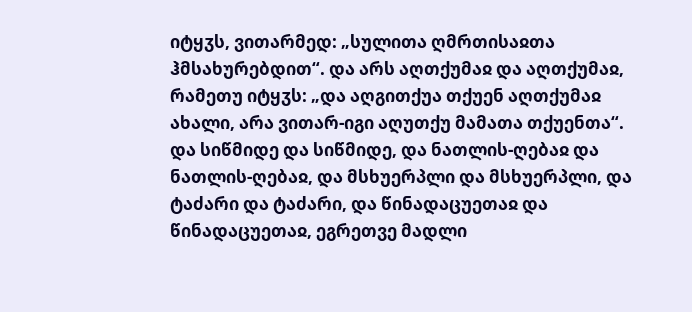იტყჳს, ვითარმედ: „სულითა ღმრთისაჲთა ჰმსახურებდით“. და არს აღთქუმაჲ და აღთქუმაჲ, რამეთუ იტყჳს: „და აღგითქუა თქუენ აღთქუმაჲ ახალი, არა ვითარ-იგი აღუთქუ მამათა თქუენთა“. და სიწმიდე და სიწმიდე, და ნათლის-ღებაჲ და ნათლის-ღებაჲ, და მსხუერპლი და მსხუერპლი, და ტაძარი და ტაძარი, და წინადაცუეთაჲ და წინადაცუეთაჲ, ეგრეთვე მადლი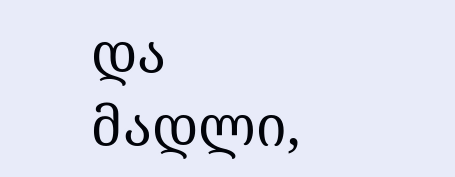და მადლი,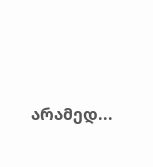არამედ...